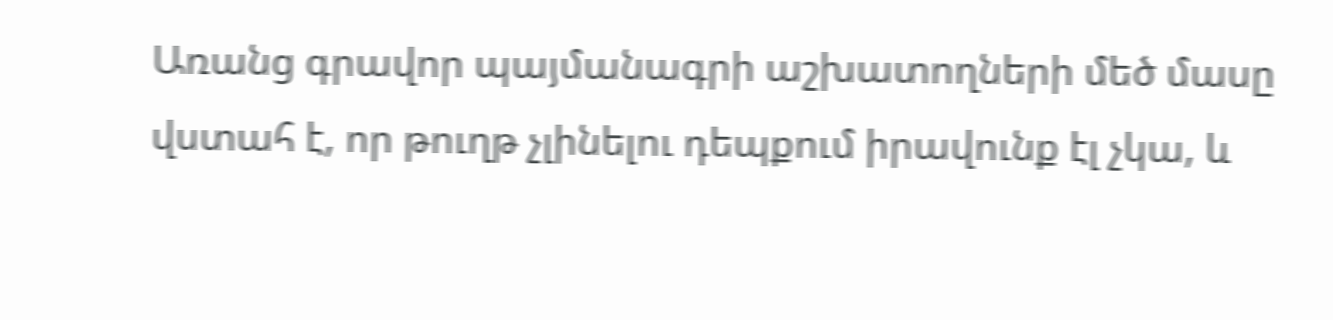Առանց գրավոր պայմանագրի աշխատողների մեծ մասը վստահ է, որ թուղթ չլինելու դեպքում իրավունք էլ չկա, և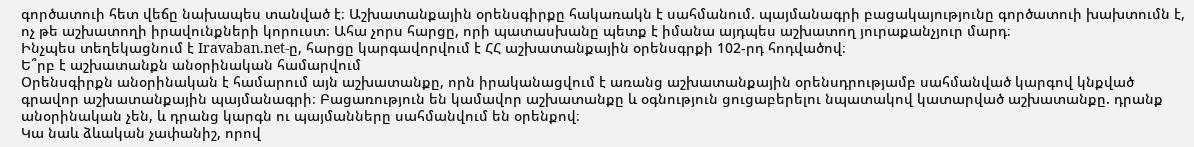գործատուի հետ վեճը նախապես տանված է։ Աշխատանքային օրենսգիրքը հակառակն է սահմանում. պայմանագրի բացակայությունը գործատուի խախտումն է, ոչ թե աշխատողի իրավունքների կորուստ։ Ահա չորս հարցը, որի պատասխանը պետք է իմանա այդպես աշխատող յուրաքանչյուր մարդ։
Ինչպես տեղեկացնում է Iravaban.net-ը, հարցը կարգավորվում է ՀՀ աշխատանքային օրենսգրքի 102-րդ հոդվածով։
Ե՞րբ է աշխատանքն անօրինական համարվում
Օրենսգիրքն անօրինական է համարում այն աշխատանքը, որն իրականացվում է առանց աշխատանքային օրենսդրությամբ սահմանված կարգով կնքված գրավոր աշխատանքային պայմանագրի։ Բացառություն են կամավոր աշխատանքը և օգնություն ցուցաբերելու նպատակով կատարված աշխատանքը. դրանք անօրինական չեն, և դրանց կարգն ու պայմանները սահմանվում են օրենքով։
Կա նաև ձևական չափանիշ, որով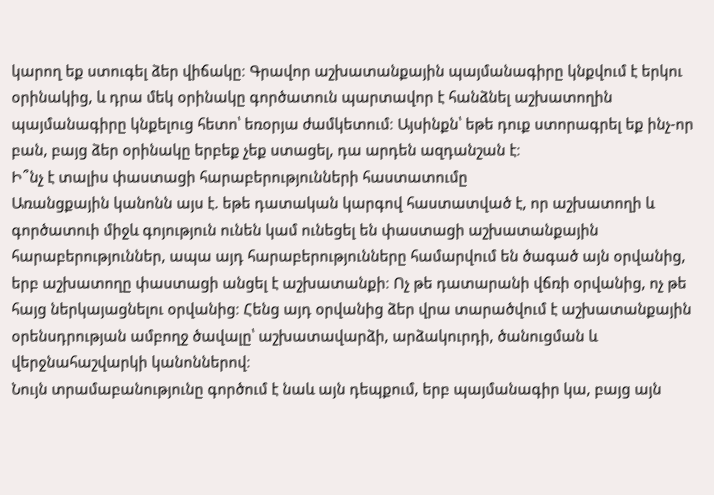կարող եք ստուգել ձեր վիճակը։ Գրավոր աշխատանքային պայմանագիրը կնքվում է երկու օրինակից, և դրա մեկ օրինակը գործատուն պարտավոր է հանձնել աշխատողին պայմանագիրը կնքելուց հետո՝ եռօրյա ժամկետում։ Այսինքն՝ եթե դուք ստորագրել եք ինչ-որ բան, բայց ձեր օրինակը երբեք չեք ստացել, դա արդեն ազդանշան է։
Ի՞նչ է տալիս փաստացի հարաբերությունների հաստատումը
Առանցքային կանոնն այս է. եթե դատական կարգով հաստատված է, որ աշխատողի և գործատուի միջև գոյություն ունեն կամ ունեցել են փաստացի աշխատանքային հարաբերություններ, ապա այդ հարաբերությունները համարվում են ծագած այն օրվանից, երբ աշխատողը փաստացի անցել է աշխատանքի։ Ոչ թե դատարանի վճռի օրվանից, ոչ թե հայց ներկայացնելու օրվանից։ Հենց այդ օրվանից ձեր վրա տարածվում է աշխատանքային օրենսդրության ամբողջ ծավալը՝ աշխատավարձի, արձակուրդի, ծանուցման և վերջնահաշվարկի կանոններով։
Նույն տրամաբանությունը գործում է նաև այն դեպքում, երբ պայմանագիր կա, բայց այն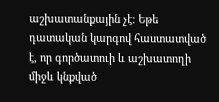աշխատանքային չէ։ Եթե դատական կարգով հաստատված է, որ գործատուի և աշխատողի միջև կնքված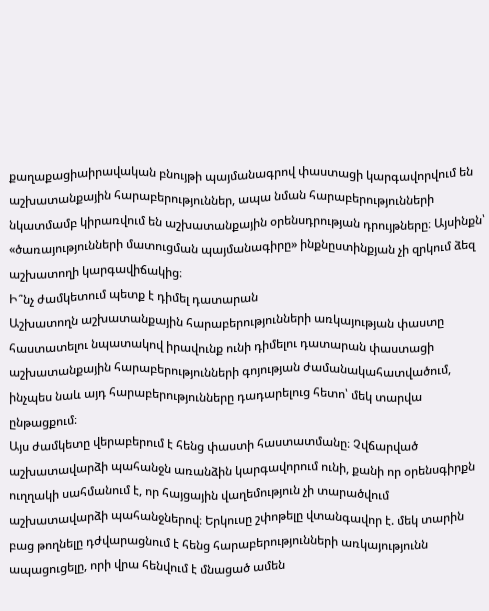քաղաքացիաիրավական բնույթի պայմանագրով փաստացի կարգավորվում են աշխատանքային հարաբերություններ, ապա նման հարաբերությունների նկատմամբ կիրառվում են աշխատանքային օրենսդրության դրույթները։ Այսինքն՝ «ծառայությունների մատուցման պայմանագիրը» ինքնըստինքյան չի զրկում ձեզ աշխատողի կարգավիճակից։
Ի՞նչ ժամկետում պետք է դիմել դատարան
Աշխատողն աշխատանքային հարաբերությունների առկայության փաստը հաստատելու նպատակով իրավունք ունի դիմելու դատարան փաստացի աշխատանքային հարաբերությունների գոյության ժամանակահատվածում, ինչպես նաև այդ հարաբերությունները դադարելուց հետո՝ մեկ տարվա ընթացքում։
Այս ժամկետը վերաբերում է հենց փաստի հաստատմանը։ Չվճարված աշխատավարձի պահանջն առանձին կարգավորում ունի, քանի որ օրենսգիրքն ուղղակի սահմանում է, որ հայցային վաղեմություն չի տարածվում աշխատավարձի պահանջներով։ Երկուսը շփոթելը վտանգավոր է. մեկ տարին բաց թողնելը դժվարացնում է հենց հարաբերությունների առկայությունն ապացուցելը, որի վրա հենվում է մնացած ամեն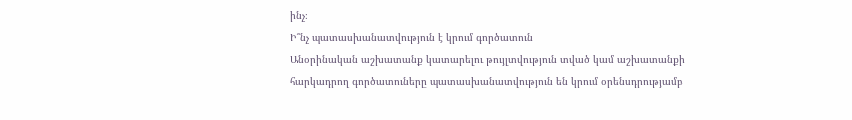ինչ։
Ի՞նչ պատասխանատվություն է կրում գործատուն
Անօրինական աշխատանք կատարելու թույլտվություն տված կամ աշխատանքի հարկադրող գործատուները պատասխանատվություն են կրում օրենսդրությամբ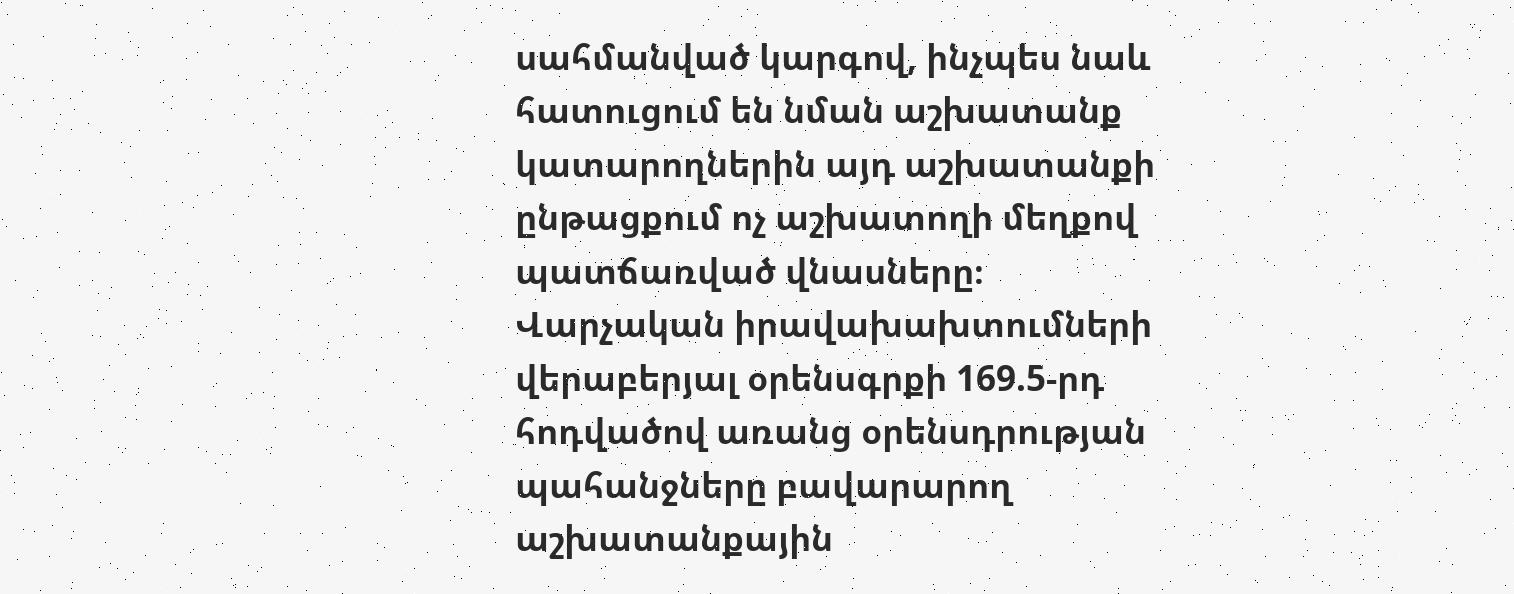սահմանված կարգով, ինչպես նաև հատուցում են նման աշխատանք կատարողներին այդ աշխատանքի ընթացքում ոչ աշխատողի մեղքով պատճառված վնասները։
Վարչական իրավախախտումների վերաբերյալ օրենսգրքի 169.5-րդ հոդվածով առանց օրենսդրության պահանջները բավարարող աշխատանքային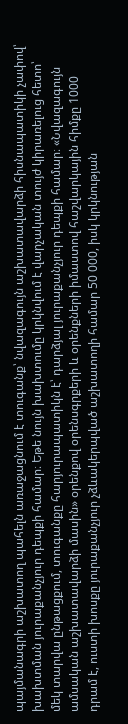պայմանագրի աշխատող պահելն առաջացնում է տուգանք՝ նվազագույն աշխատավարձի հիսնապատիկի չափով՝ խախտման յուրաքանչյուր դեպքի համար։ Եթե նույն խախտումը կրկնվում է վարչական տույժ կիրառելուց հետո՝ մեկ տարվա ընթացքում, տուգանքը հարյուրապատիկն է՝ դարձյալ յուրաքանչյուր դեպքի համար։ «Նվազագույն ամսական աշխատավարձի մասին» օրենքով օրենսգրքերի և օրենքների իմաստով հաշվարկային հիմքը 1000 դրամ է, ուստի խոսքը յուրաքանչյուր չձևակերպված աշխատողի համար 50 000, իսկ կրկնության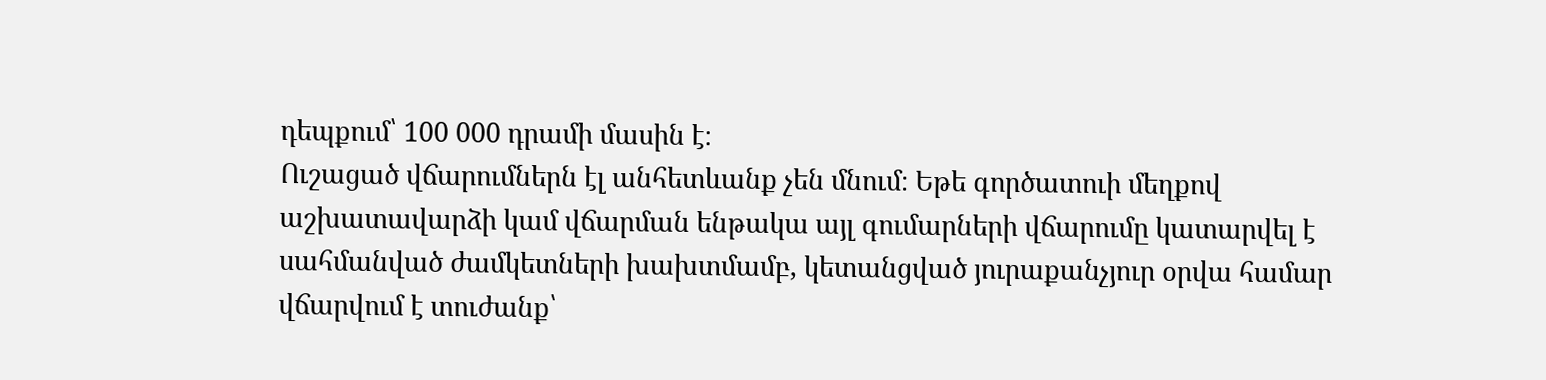դեպքում՝ 100 000 դրամի մասին է։
Ուշացած վճարումներն էլ անհետևանք չեն մնում։ Եթե գործատուի մեղքով աշխատավարձի կամ վճարման ենթակա այլ գումարների վճարումը կատարվել է սահմանված ժամկետների խախտմամբ, կետանցված յուրաքանչյուր օրվա համար վճարվում է տուժանք՝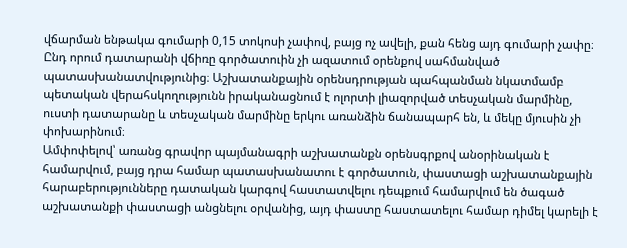վճարման ենթակա գումարի 0,15 տոկոսի չափով, բայց ոչ ավելի, քան հենց այդ գումարի չափը։
Ընդ որում դատարանի վճիռը գործատուին չի ազատում օրենքով սահմանված պատասխանատվությունից։ Աշխատանքային օրենսդրության պահպանման նկատմամբ պետական վերահսկողությունն իրականացնում է ոլորտի լիազորված տեսչական մարմինը, ուստի դատարանը և տեսչական մարմինը երկու առանձին ճանապարհ են, և մեկը մյուսին չի փոխարինում։
Ամփոփելով՝ առանց գրավոր պայմանագրի աշխատանքն օրենսգրքով անօրինական է համարվում, բայց դրա համար պատասխանատու է գործատուն, փաստացի աշխատանքային հարաբերությունները դատական կարգով հաստատվելու դեպքում համարվում են ծագած աշխատանքի փաստացի անցնելու օրվանից, այդ փաստը հաստատելու համար դիմել կարելի է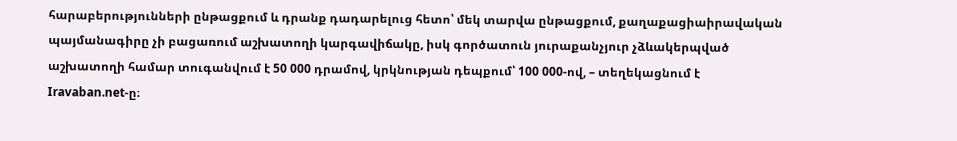հարաբերությունների ընթացքում և դրանք դադարելուց հետո՝ մեկ տարվա ընթացքում, քաղաքացիաիրավական պայմանագիրը չի բացառում աշխատողի կարգավիճակը, իսկ գործատուն յուրաքանչյուր չձևակերպված աշխատողի համար տուգանվում է 50 000 դրամով, կրկնության դեպքում՝ 100 000-ով, – տեղեկացնում է Iravaban.net-ը։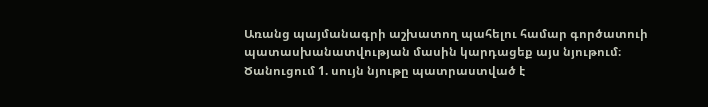Առանց պայմանագրի աշխատող պահելու համար գործատուի պատասխանատվության մասին կարդացեք այս նյութում։
Ծանուցում 1. սույն նյութը պատրաստված է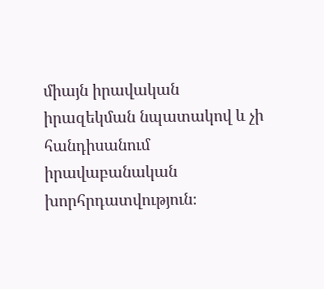միայն իրավական իրազեկման նպատակով և չի հանդիսանում իրավաբանական խորհրդատվություն։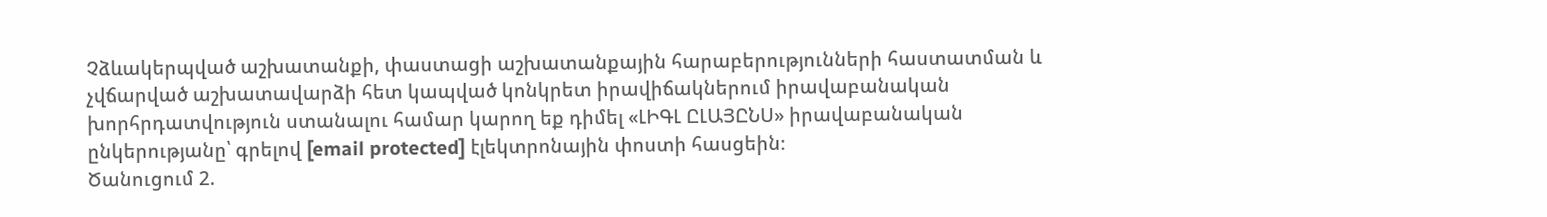Չձևակերպված աշխատանքի, փաստացի աշխատանքային հարաբերությունների հաստատման և չվճարված աշխատավարձի հետ կապված կոնկրետ իրավիճակներում իրավաբանական խորհրդատվություն ստանալու համար կարող եք դիմել «ԼԻԳԼ ԸԼԱՅԸՆՍ» իրավաբանական ընկերությանը՝ գրելով [email protected] էլեկտրոնային փոստի հասցեին։
Ծանուցում 2.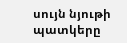սույն նյութի պատկերը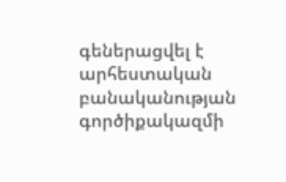գեներացվել է արհեստական բանականության գործիքակազմի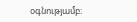օգնությամբ։